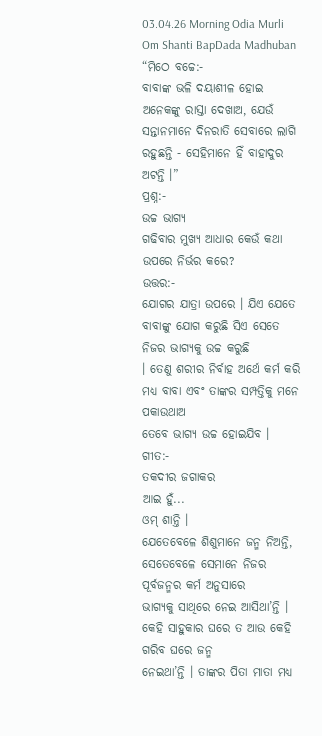03.04.26 Morning Odia Murli Om Shanti BapDada Madhuban
“ମିଠେ ବଚ୍ଚେ:-
ବାବାଙ୍କ ଭଳି ଦୟାଶୀଳ ହୋଇ ଅନେକଙ୍କୁ ରାସ୍ତା ଦେଖାଅ, ଯେଉଁ ସନ୍ତାନମାନେ ଦିନରାତି ସେବାରେ ଲାଗି
ରହୁଛନ୍ତି - ସେହିମାନେ ହିଁ ବାହାଦୁର ଅଟନ୍ତି ।”
ପ୍ରଶ୍ନ:-
ଉଚ୍ଚ ଭାଗ୍ୟ
ଗଢିବାର ମୁଖ୍ୟ ଆଧାର କେଉଁ କଥା ଉପରେ ନିର୍ଭର କରେ?
ଉତ୍ତର:-
ଯୋଗର ଯାତ୍ରା ଉପରେ । ଯିଏ ଯେତେ ବାବାଙ୍କୁ ଯୋଗ କରୁଛି ସିଏ ସେତେ ନିଜର ଭାଗ୍ୟକୁ ଉଚ୍ଚ କରୁଛି
। ତେଣୁ ଶରୀର ନିର୍ବାହ ଅର୍ଥେ କର୍ମ କରି ମଧ୍ୟ ବାବା ଏବଂ ତାଙ୍କର ସମ୍ପତ୍ତିକୁ ମନେ ପକାଉଥାଅ
ତେବେ ଭାଗ୍ୟ ଉଚ୍ଚ ହୋଇଯିବ ।
ଗୀତ:-
ତକଦୀର ଜଗାକର
ଆଇ ହୁଁ...
ଓମ୍ ଶାନ୍ତି ।
ଯେତେବେଳେ ଶିଶୁମାନେ ଜନ୍ମ ନିଅନ୍ତି, ସେତେବେଳେ ସେମାନେ ନିଜର ପୂର୍ବଜନ୍ମର କର୍ମ ଅନୁସାରେ
ଭାଗ୍ୟକୁ ସାଥିରେ ନେଇ ଆସିଥା’ନ୍ତି । କେହି ସାହୁକାର ଘରେ ତ ଆଉ କେହି ଗରିବ ଘରେ ଜନ୍ମ
ନେଇଥା’ନ୍ତି । ତାଙ୍କର ପିତା ମାତା ମଧ୍ୟ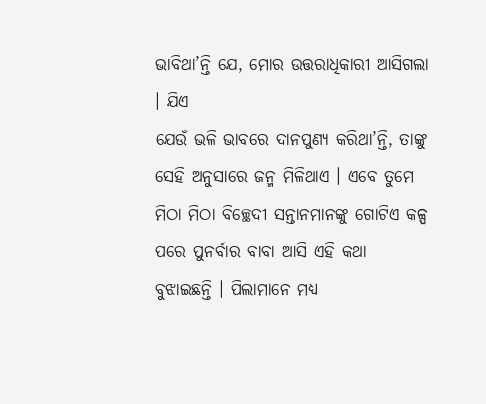ଭାବିଥା’ନ୍ତି ଯେ, ମୋର ଉତ୍ତରାଧିକାରୀ ଆସିଗଲା । ଯିଏ
ଯେଉଁ ଭଳି ଭାବରେ ଦାନପୁଣ୍ୟ କରିଥା’ନ୍ତି, ତାଙ୍କୁ ସେହି ଅନୁସାରେ ଜନ୍ମ ମିଳିଥାଏ । ଏବେ ତୁମେ
ମିଠା ମିଠା ବିଚ୍ଛେଦୀ ସନ୍ତାନମାନଙ୍କୁ ଗୋଟିଏ କଳ୍ପ ପରେ ପୁନର୍ବାର ବାବା ଆସି ଏହି କଥା
ବୁଝାଇଛନ୍ତି । ପିଲାମାନେ ମଧ୍ୟ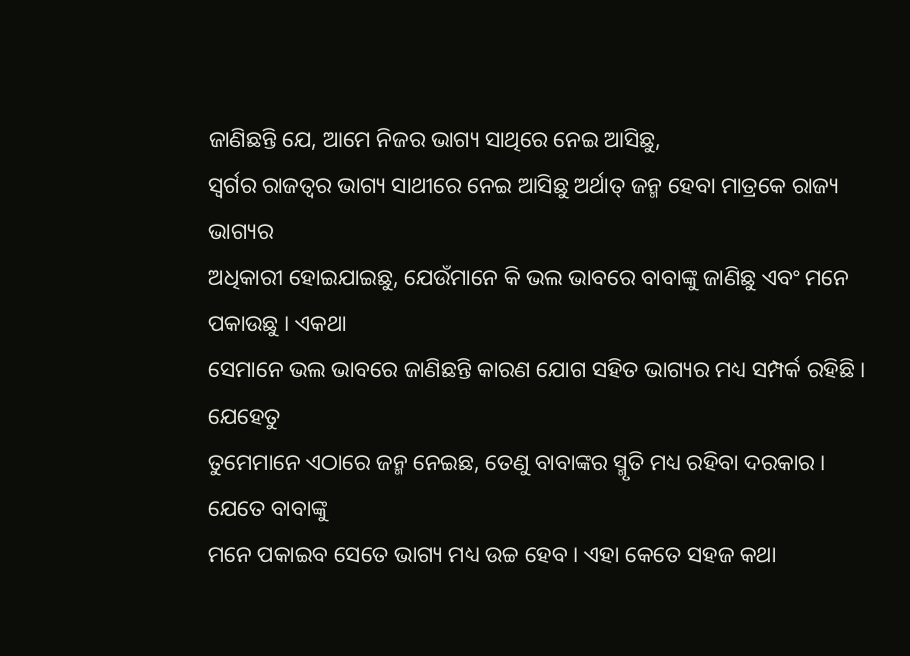ଜାଣିଛନ୍ତି ଯେ, ଆମେ ନିଜର ଭାଗ୍ୟ ସାଥିରେ ନେଇ ଆସିଛୁ,
ସ୍ୱର୍ଗର ରାଜତ୍ୱର ଭାଗ୍ୟ ସାଥୀରେ ନେଇ ଆସିଛୁ ଅର୍ଥାତ୍ ଜନ୍ମ ହେବା ମାତ୍ରକେ ରାଜ୍ୟ ଭାଗ୍ୟର
ଅଧିକାରୀ ହୋଇଯାଇଛୁ, ଯେଉଁମାନେ କି ଭଲ ଭାବରେ ବାବାଙ୍କୁ ଜାଣିଛୁ ଏବଂ ମନେ ପକାଉଛୁ । ଏକଥା
ସେମାନେ ଭଲ ଭାବରେ ଜାଣିଛନ୍ତି କାରଣ ଯୋଗ ସହିତ ଭାଗ୍ୟର ମଧ୍ୟ ସମ୍ପର୍କ ରହିଛି । ଯେହେତୁ
ତୁମେମାନେ ଏଠାରେ ଜନ୍ମ ନେଇଛ, ତେଣୁ ବାବାଙ୍କର ସ୍ମୃତି ମଧ୍ୟ ରହିବା ଦରକାର । ଯେତେ ବାବାଙ୍କୁ
ମନେ ପକାଇବ ସେତେ ଭାଗ୍ୟ ମଧ୍ୟ ଉଚ୍ଚ ହେବ । ଏହା କେତେ ସହଜ କଥା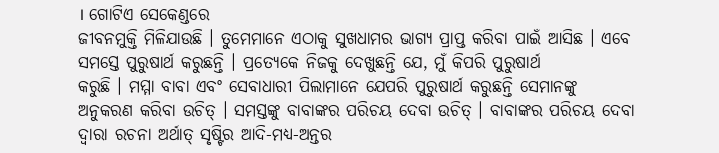। ଗୋଟିଏ ସେକେଣ୍ଡରେ
ଜୀବନମୁକ୍ତି ମିଳିଯାଉଛି । ତୁମେମାନେ ଏଠାକୁ ସୁଖଧାମର ଭାଗ୍ୟ ପ୍ରାପ୍ତ କରିବା ପାଇଁ ଆସିଛ । ଏବେ
ସମସ୍ତେ ପୁରୁଷାର୍ଥ କରୁଛନ୍ତି । ପ୍ରତ୍ୟେକେ ନିଜକୁ ଦେଖୁଛନ୍ତି ଯେ, ମୁଁ କିପରି ପୁରୁଷାର୍ଥ
କରୁଛି । ମମ୍ମା ବାବା ଏବଂ ସେବାଧାରୀ ପିଲାମାନେ ଯେପରି ପୁରୁଷାର୍ଥ କରୁଛନ୍ତି ସେମାନଙ୍କୁ
ଅନୁକରଣ କରିବା ଉଚିତ୍ । ସମସ୍ତଙ୍କୁ ବାବାଙ୍କର ପରିଚୟ ଦେବା ଉଚିତ୍ । ବାବାଙ୍କର ପରିଚୟ ଦେବା
ଦ୍ୱାରା ରଚନା ଅର୍ଥାତ୍ ସୃଷ୍ଟିର ଆଦି-ମଧ୍ୟ-ଅନ୍ତର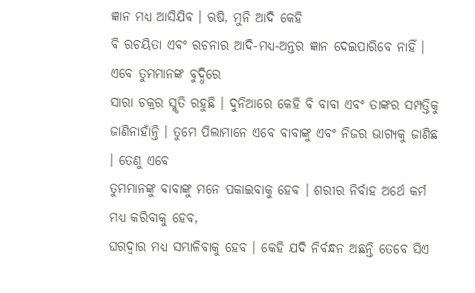ଜ୍ଞାନ ମଧ୍ୟ ଆସିଯିବ । ଋଷି, ମୁନି ଆଦି କେହି
ବି ରଚୟିତା ଏବଂ ରଚନାର ଆଦି-ମଧ୍ୟ-ଅନ୍ତର ଜ୍ଞାନ ଦେଇପାରିବେ ନାହିଁ । ଏବେ ତୁମମାନଙ୍କ ବୁଦ୍ଧିରେ
ସାରା ଚକ୍ରର ସ୍ମୃତି ରହୁଛି । ଦୁନିଆରେ କେହି ବି ବାବା ଏବଂ ତାଙ୍କର ସମ୍ପତ୍ତିକୁ
ଜାଣିନାହାଁନ୍ତି । ତୁମେ ପିଲାମାନେ ଏବେ ବାବାଙ୍କୁ ଏବଂ ନିଜର ଭାଗ୍ୟକୁ ଜାଣିଛ । ତେଣୁ ଏବେ
ତୁମମାନଙ୍କୁ ବାବାଙ୍କୁ ମନେ ପକାଇବାକୁ ହେବ । ଶରୀର ନିର୍ବାହ ଅର୍ଥେ କର୍ମ ମଧ୍ୟ କରିବାକୁ ହେବ,
ଘରଦ୍ୱାର ମଧ୍ୟ ସମ୍ଭାଳିବାକୁ ହେବ । କେହି ଯଦି ନିର୍ବନ୍ଧନ ଅଛନ୍ତି ତେବେ ସିଏ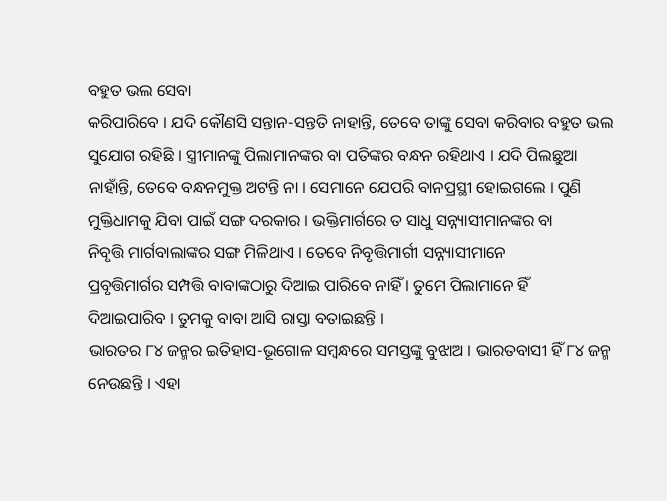ବହୁତ ଭଲ ସେବା
କରିପାରିବେ । ଯଦି କୌଣସି ସନ୍ତାନ-ସନ୍ତତି ନାହାନ୍ତି, ତେବେ ତାଙ୍କୁ ସେବା କରିବାର ବହୁତ ଭଲ
ସୁଯୋଗ ରହିଛି । ସ୍ତ୍ରୀମାନଙ୍କୁ ପିଲାମାନଙ୍କର ବା ପତିଙ୍କର ବନ୍ଧନ ରହିଥାଏ । ଯଦି ପିଲଛୁଆ
ନାହାଁନ୍ତି, ତେବେ ବନ୍ଧନମୁକ୍ତ ଅଟନ୍ତି ନା । ସେମାନେ ଯେପରି ବାନପ୍ରସ୍ଥୀ ହୋଇଗଲେ । ପୁଣି
ମୁକ୍ତିଧାମକୁ ଯିବା ପାଇଁ ସଙ୍ଗ ଦରକାର । ଭକ୍ତିମାର୍ଗରେ ତ ସାଧୁ ସନ୍ନ୍ୟାସୀମାନଙ୍କର ବା
ନିବୃତ୍ତି ମାର୍ଗବାଲାଙ୍କର ସଙ୍ଗ ମିଳିଥାଏ । ତେବେ ନିବୃତ୍ତିମାର୍ଗୀ ସନ୍ନ୍ୟାସୀମାନେ
ପ୍ରବୃତ୍ତିମାର୍ଗର ସମ୍ପତ୍ତି ବାବାଙ୍କଠାରୁ ଦିଆଇ ପାରିବେ ନାହିଁ । ତୁମେ ପିଲାମାନେ ହିଁ
ଦିଆଇପାରିବ । ତୁମକୁ ବାବା ଆସି ରାସ୍ତା ବତାଇଛନ୍ତି ।
ଭାରତର ୮୪ ଜନ୍ମର ଇତିହାସ-ଭୂଗୋଳ ସମ୍ବନ୍ଧରେ ସମସ୍ତଙ୍କୁ ବୁଝାଅ । ଭାରତବାସୀ ହିଁ ୮୪ ଜନ୍ମ
ନେଉଛନ୍ତି । ଏହା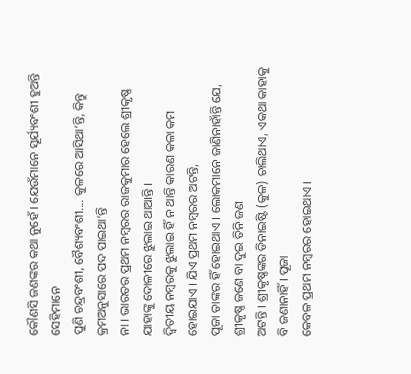କୌଣସି ଜଣଙ୍କର କଥା ନୁହେଁ । ଯେଉଁମାନେ ସୂର୍ଯ୍ୟବଂଶୀ ହୁଅନ୍ତି ସେହିମାନେ
ପୁଣି ଚନ୍ଦ୍ରବଂଶୀ, ବୈଶ୍ୟବଂଶୀ.... କୁଳରେ ଆସିଥା’ନ୍ତି, କିନ୍ତୁ କ୍ରମଅନୁସାରେ ପଦ ପାଇଥା’ନ୍ତି
ନା । ଭାରତର ପ୍ରଥମ ନମ୍ବରର ରାଜକୁମାର ହେଲେ ଶ୍ରୀକୃଷ୍ଣ ଯାହାଙ୍କୁ ଦୋଳୀରେ ଝୁଲାଇ ଥାଆନ୍ତି ।
ଦ୍ୱିତୀୟ ନମ୍ବରକୁ ଝୁଲାଇ ହିଁ ନ ଥାନ୍ତି କାରଣ କଳା କମ ହୋଇଯାଏ । ଯିଏ ପ୍ରଥମ ନମ୍ବରର ଅଟନ୍ତି,
ପୂଜା ତାଙ୍କର ହିଁ ହୋଇଥାଏ । ଲୋକମାନେ ଜାଣିନାହାଁନ୍ତି ଯେ, ଶ୍ରୀକୃଷ୍ଣ ଜଣେ ବା ଦୁଇ ତିନି ଜଣ
ଅଟନ୍ତି । ଶ୍ରୀକୃଷ୍ଣଙ୍କର ଡିନାଇଷ୍ଟି (କୁଳ) ଚାଲିଥାଏ, ଏକଥା କାହାକୁ ବି ଜଣାନାହିଁ । ପୂଜା
କେବଳ ପ୍ରଥମ ନମ୍ବରର ହୋଇଥାଏ ।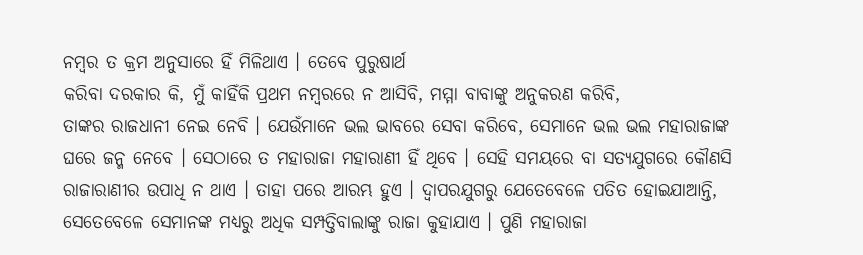ନମ୍ବର ତ କ୍ରମ ଅନୁସାରେ ହିଁ ମିଳିଥାଏ । ତେବେ ପୁରୁଷାର୍ଥ
କରିବା ଦରକାର କି, ମୁଁ କାହିଁକି ପ୍ରଥମ ନମ୍ବରରେ ନ ଆସିବି, ମମ୍ମା ବାବାଙ୍କୁ ଅନୁକରଣ କରିବି,
ତାଙ୍କର ରାଜଧାନୀ ନେଇ ନେବି । ଯେଉଁମାନେ ଭଲ ଭାବରେ ସେବା କରିବେ, ସେମାନେ ଭଲ ଭଲ ମହାରାଜାଙ୍କ
ଘରେ ଜନ୍ମ ନେବେ । ସେଠାରେ ତ ମହାରାଜା ମହାରାଣୀ ହିଁ ଥିବେ । ସେହି ସମୟରେ ବା ସତ୍ୟଯୁଗରେ କୌଣସି
ରାଜାରାଣୀର ଉପାଧି ନ ଥାଏ । ତାହା ପରେ ଆରମ୍ଭ ହୁଏ । ଦ୍ୱାପରଯୁଗରୁ ଯେତେବେଳେ ପତିତ ହୋଇଯାଆନ୍ତି,
ସେତେବେଳେ ସେମାନଙ୍କ ମଧ୍ୟରୁ ଅଧିକ ସମ୍ପତ୍ତିବାଲାଙ୍କୁ ରାଜା କୁହାଯାଏ । ପୁଣି ମହାରାଜା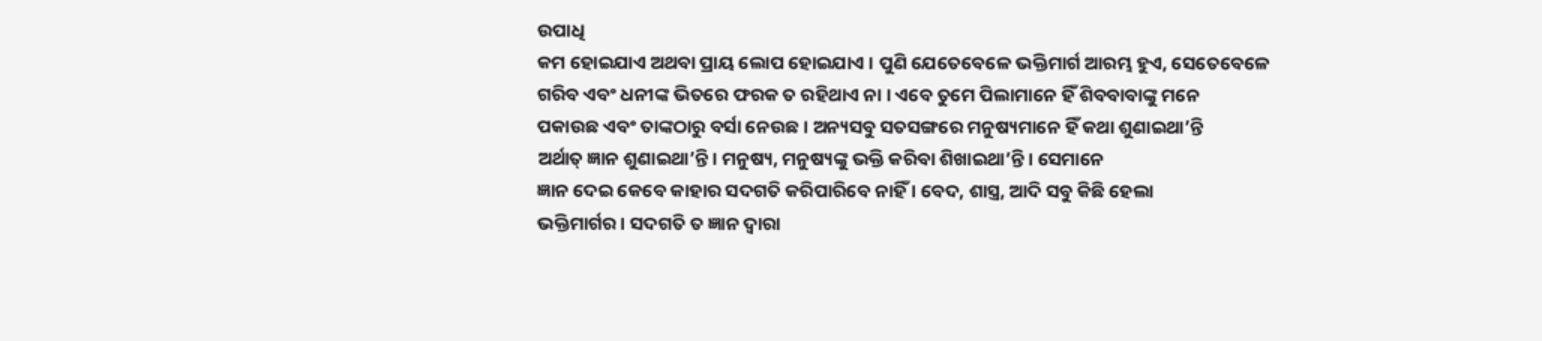ଉପାଧି
କମ ହୋଇଯାଏ ଅଥବା ପ୍ରାୟ ଲୋପ ହୋଇଯାଏ । ପୁଣି ଯେତେବେଳେ ଭକ୍ତିମାର୍ଗ ଆରମ୍ଭ ହୁଏ, ସେତେବେଳେ
ଗରିବ ଏବଂ ଧନୀଙ୍କ ଭିତରେ ଫରକ ତ ରହିଥାଏ ନା । ଏବେ ତୁମେ ପିଲାମାନେ ହିଁ ଶିବବାବାଙ୍କୁ ମନେ
ପକାଉଛ ଏବଂ ତାଙ୍କଠାରୁ ବର୍ସା ନେଉଛ । ଅନ୍ୟସବୁ ସତସଙ୍ଗରେ ମନୁଷ୍ୟମାନେ ହିଁ କଥା ଶୁଣାଇଥା’ନ୍ତି
ଅର୍ଥାତ୍ ଜ୍ଞାନ ଶୁଣାଇଥା’ନ୍ତି । ମନୁଷ୍ୟ, ମନୁଷ୍ୟଙ୍କୁ ଭକ୍ତି କରିବା ଶିଖାଇଥା’ନ୍ତି । ସେମାନେ
ଜ୍ଞାନ ଦେଇ କେବେ କାହାର ସଦଗତି କରିପାରିବେ ନାହିଁ । ବେଦ, ଶାସ୍ତ୍ର, ଆଦି ସବୁ କିଛି ହେଲା
ଭକ୍ତିମାର୍ଗର । ସଦଗତି ତ ଜ୍ଞାନ ଦ୍ୱାରା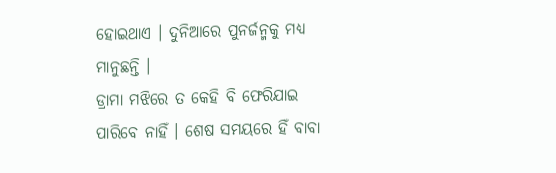ହୋଇଥାଏ । ଦୁନିଆରେ ପୁନର୍ଜନ୍ମକୁ ମଧ୍ୟ ମାନୁଛନ୍ତି ।
ଡ୍ରାମା ମଝିରେ ତ କେହି ବି ଫେରିଯାଇ ପାରିବେ ନାହିଁ । ଶେଷ ସମୟରେ ହିଁ ବାବା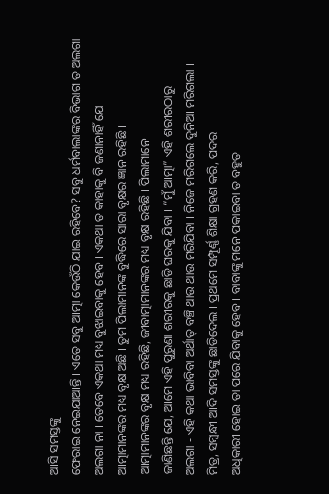ଆସି ସମସ୍ତଙ୍କୁ
ଫେରାଇ ନେଇଯାଆନ୍ତି । ଏତେ ସବୁ ଆତ୍ମା କେଉଁଠି ଯାଇ ରହିବେ? ସବୁ ଧର୍ମବାଲାଙ୍କର ବିଭାଗ ତ ଅଲଗା
ଅଲଗା ନା । ତେବେ ଏକଥା ମଧ୍ୟ ବୁଝାଇବାକୁ ହେବ । ଏକଥା ତ କାହାକୁ ବି ଜଣାନାହିଁ ଯେ
ଆତ୍ମାମାନଙ୍କର ମଧ୍ୟ ବୃକ୍ଷ ଅଛି । ତୁମ ପିଲାମାନଙ୍କ ବୁଦ୍ଧିରେ ସାରା ବୃକ୍ଷର ଜ୍ଞାନ ରହିଛି ।
ଆତ୍ମାମାନଙ୍କର ବୃକ୍ଷ ମଧ୍ୟ ରହିଛି, ଜୀବାତ୍ମାମାନଙ୍କର ମଧ୍ୟ ବୃକ୍ଷ ରହିଛି । ପିଲାମାନେ
ଜାଣିଛନ୍ତି ଯେ, ଆମେ ଏହି ପୁରୁଣା ଶରୀରକୁ ଛାଡି ଘରକୁ ଯିବା । “ମୁଁ ଆତ୍ମା” ଏହି ଶରୀରଠାରୁ
ଅଲଗା - ଏହି କଥା ଭାବିବା ଅର୍ଥାତ୍ ବଞ୍ଚି ଥାଉ ଥାଉ ମରିଯିବା । ନିଜେ ମରିଗଲେ ଦୁନିଆ ମରିଗଲା ।
ମିତ୍ର, ସମ୍ବନ୍ଧୀ ଆଦି ସମସ୍ତଙ୍କୁ ଛାଡିଦେଲ । ପ୍ରଥମେ ସମ୍ପୂର୍ଣ୍ଣ ଶିକ୍ଷା ଗ୍ରହଣ କରି, ପଦର
ଅଧିକାରୀ ହୋଇ ତା ପରେ ଯିବାକୁ ହେବ । ବାବାଙ୍କୁ ମନେ ପକାଇବା ତ ବହୁତ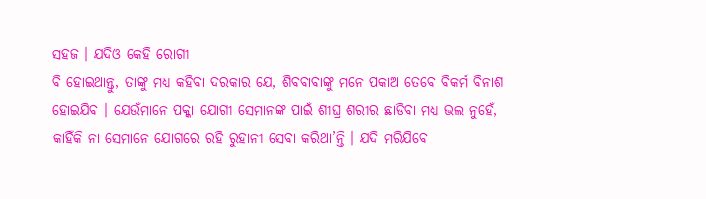ସହଜ । ଯଦିଓ କେହି ରୋଗୀ
ବି ହୋଇଥାନ୍ତୁ, ତାଙ୍କୁ ମଧ୍ୟ କହିବା ଦରକାର ଯେ, ଶିବବାବାଙ୍କୁ ମନେ ପକାଅ ତେବେ ବିକର୍ମ ବିନାଶ
ହୋଇଯିବ । ଯେଉଁମାନେ ପକ୍କା ଯୋଗୀ ସେମାନଙ୍କ ପାଇଁ ଶୀଘ୍ର ଶରୀର ଛାଡିବା ମଧ୍ୟ ଭଲ ନୁହେଁ,
କାହିଁକି ନା ସେମାନେ ଯୋଗରେ ରହି ରୁହାନୀ ସେବା କରିଥା’ନ୍ତି । ଯଦି ମରିଯିବେ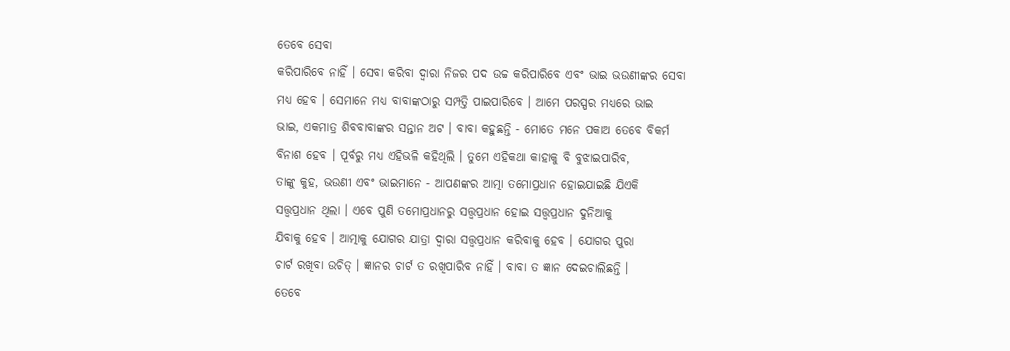ତେବେ ସେବା
କରିପାରିବେ ନାହିଁ । ସେବା କରିବା ଦ୍ୱାରା ନିଜର ପଦ ଉଚ୍ଚ କରିପାରିବେ ଏବଂ ଭାଇ ଭଉଣୀଙ୍କର ସେବା
ମଧ୍ୟ ହେବ । ସେମାନେ ମଧ୍ୟ ବାବାଙ୍କଠାରୁ ସମ୍ପତ୍ତି ପାଇପାରିବେ । ଆମେ ପରସ୍ପର ମଧ୍ୟରେ ଭାଇ
ଭାଇ, ଏକମାତ୍ର ଶିବବାବାଙ୍କର ସନ୍ତାନ ଅଟ । ବାବା କହୁଛନ୍ତି - ମୋତେ ମନେ ପକାଅ ତେବେ ବିକର୍ମ
ବିନାଶ ହେବ । ପୂର୍ବରୁ ମଧ୍ୟ ଏହିଭଳି କହିଥିଲି । ତୁମେ ଏହିକଥା କାହାକୁ ବି ବୁଝାଇପାରିବ,
ତାଙ୍କୁ କୁହ, ଭଉଣୀ ଏବଂ ଭାଇମାନେ - ଆପଣଙ୍କର ଆତ୍ମା ତମୋପ୍ରଧାନ ହୋଇଯାଇଛି ଯିଏକି
ସତ୍ତ୍ୱପ୍ରଧାନ ଥିଲା । ଏବେ ପୁଣି ତମୋପ୍ରଧାନରୁ ସତ୍ତ୍ୱପ୍ରଧାନ ହୋଇ ସତ୍ତ୍ୱପ୍ରଧାନ ଦୁନିଆକୁ
ଯିବାକୁ ହେବ । ଆତ୍ମାକୁ ଯୋଗର ଯାତ୍ରା ଦ୍ୱାରା ସତ୍ତ୍ୱପ୍ରଧାନ କରିବାକୁ ହେବ । ଯୋଗର ପୁରା
ଚାର୍ଟ ରଖିବା ଉଚିତ୍ । ଜ୍ଞାନର ଚାର୍ଟ ତ ରଖିପାରିବ ନାହିଁ । ବାବା ତ ଜ୍ଞାନ ଦେଇଚାଲିଛନ୍ତି ।
ତେବେ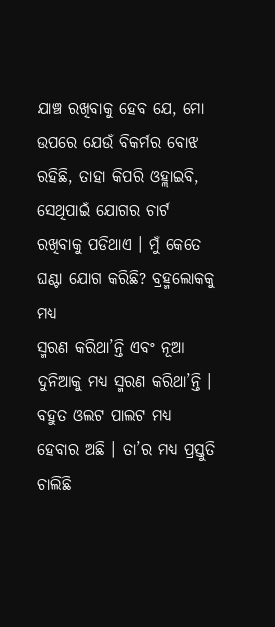ଯାଞ୍ଚ ରଖିବାକୁ ହେବ ଯେ, ମୋ ଉପରେ ଯେଉଁ ବିକର୍ମର ବୋଝ ରହିଛି, ତାହା କିପରି ଓହ୍ଲାଇବି,
ସେଥିପାଇଁ ଯୋଗର ଚାର୍ଟ ରଖିବାକୁ ପଡିଥାଏ । ମୁଁ କେତେ ଘଣ୍ଟା ଯୋଗ କରିଛି? ବ୍ରହ୍ମଲୋକକୁ ମଧ୍ୟ
ସ୍ମରଣ କରିଥା’ନ୍ତି ଏବଂ ନୂଆ ଦୁନିଆକୁ ମଧ୍ୟ ସ୍ମରଣ କରିଥା’ନ୍ତି । ବହୁତ ଓଲଟ ପାଲଟ ମଧ୍ୟ
ହେବାର ଅଛି । ତା’ର ମଧ୍ୟ ପ୍ରସ୍ତୁତି ଚାଲିଛି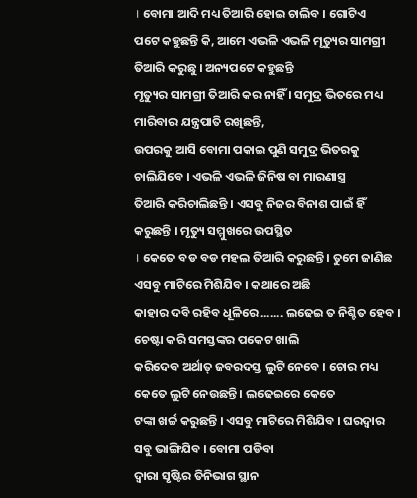। ବୋମା ଆଦି ମଧ୍ୟ ତିଆରି ହୋଇ ଚାଲିବ । ଗୋଟିଏ
ପଟେ କହୁଛନ୍ତି କି, ଆମେ ଏଭଳି ଏଭଳି ମୃତ୍ୟୁର ସାମଗ୍ରୀ ତିଆରି କରୁଛୁ । ଅନ୍ୟପଟେ କହୁଛନ୍ତି
ମୃତ୍ୟୁର ସାମଗ୍ରୀ ତିଆରି କର ନାହିଁ । ସମୁଦ୍ର ଭିତରେ ମଧ୍ୟ ମାରିବାର ଯନ୍ତ୍ରପାତି ରଖିଛନ୍ତି,
ଉପରକୁ ଆସି ବୋମା ପକାଇ ପୁଣି ସମୁଦ୍ର ଭିତରକୁ ଚାଲିଯିବେ । ଏଭଳି ଏଭଳି ଜିନିଷ ବା ମାରଣାସ୍ତ୍ର
ତିଆରି କରିଚାଲିଛନ୍ତି । ଏସବୁ ନିଜର ବିନାଶ ପାଇଁ ହିଁ କରୁଛନ୍ତି । ମୃତ୍ୟୁ ସମ୍ମୁଖରେ ଉପସ୍ଥିତ
। କେତେ ବଡ ବଡ ମହଲ ତିଆରି କରୁଛନ୍ତି । ତୁମେ ଜାଣିଛ ଏସବୁ ମାଟିରେ ମିଶିଯିବ । କଥାରେ ଅଛି
କାହାର ଦବି ରହିବ ଧୂଳିରେ....... ଲଢେଇ ତ ନିଶ୍ଚିତ ହେବ । ଚେଷ୍ଟା କରି ସମସ୍ତଙ୍କର ପକେଟ ଖାଲି
କରିଦେବ ଅର୍ଥାତ୍ ଜବରଦସ୍ତ ଲୁଟି ନେବେ । ଚୋର ମଧ୍ୟ କେତେ ଲୁଟି ନେଉଛନ୍ତି । ଲଢେଇରେ କେତେ
ଟଙ୍କା ଖର୍ଚ୍ଚ କରୁଛନ୍ତି । ଏସବୁ ମାଟିରେ ମିଶିଯିବ । ଘରଦ୍ୱାର ସବୁ ଭାଙ୍ଗିଯିବ । ବୋମା ପଡିବା
ଦ୍ୱାରା ସୃଷ୍ଟିର ତିନିଭାଗ ସ୍ଥାନ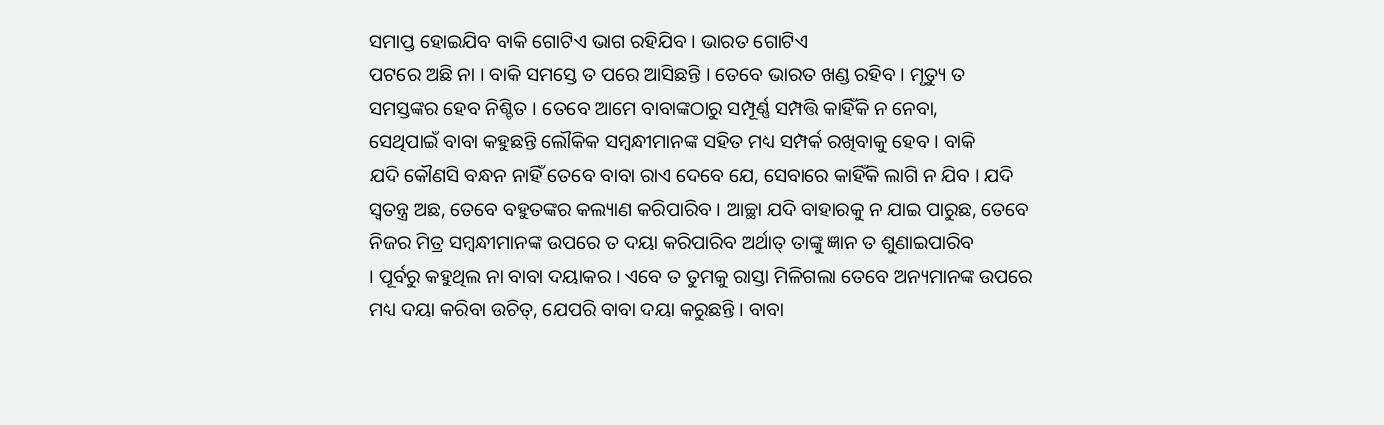ସମାପ୍ତ ହୋଇଯିବ ବାକି ଗୋଟିଏ ଭାଗ ରହିଯିବ । ଭାରତ ଗୋଟିଏ
ପଟରେ ଅଛି ନା । ବାକି ସମସ୍ତେ ତ ପରେ ଆସିଛନ୍ତି । ତେବେ ଭାରତ ଖଣ୍ଡ ରହିବ । ମୃତ୍ୟୁ ତ
ସମସ୍ତଙ୍କର ହେବ ନିଶ୍ଚିତ । ତେବେ ଆମେ ବାବାଙ୍କଠାରୁ ସମ୍ପୂର୍ଣ୍ଣ ସମ୍ପତ୍ତି କାହିଁକି ନ ନେବା,
ସେଥିପାଇଁ ବାବା କହୁଛନ୍ତି ଲୌକିକ ସମ୍ବନ୍ଧୀମାନଙ୍କ ସହିତ ମଧ୍ୟ ସମ୍ପର୍କ ରଖିବାକୁ ହେବ । ବାକି
ଯଦି କୌଣସି ବନ୍ଧନ ନାହିଁ ତେବେ ବାବା ରାଏ ଦେବେ ଯେ, ସେବାରେ କାହିଁକି ଲାଗି ନ ଯିବ । ଯଦି
ସ୍ୱତନ୍ତ୍ର ଅଛ, ତେବେ ବହୁତଙ୍କର କଲ୍ୟାଣ କରିପାରିବ । ଆଚ୍ଛା ଯଦି ବାହାରକୁ ନ ଯାଇ ପାରୁଛ, ତେବେ
ନିଜର ମିତ୍ର ସମ୍ବନ୍ଧୀମାନଙ୍କ ଉପରେ ତ ଦୟା କରିପାରିବ ଅର୍ଥାତ୍ ତାଙ୍କୁ ଜ୍ଞାନ ତ ଶୁଣାଇପାରିବ
। ପୂର୍ବରୁ କହୁଥିଲ ନା ବାବା ଦୟାକର । ଏବେ ତ ତୁମକୁ ରାସ୍ତା ମିଳିଗଲା ତେବେ ଅନ୍ୟମାନଙ୍କ ଉପରେ
ମଧ୍ୟ ଦୟା କରିବା ଉଚିତ୍, ଯେପରି ବାବା ଦୟା କରୁଛନ୍ତି । ବାବା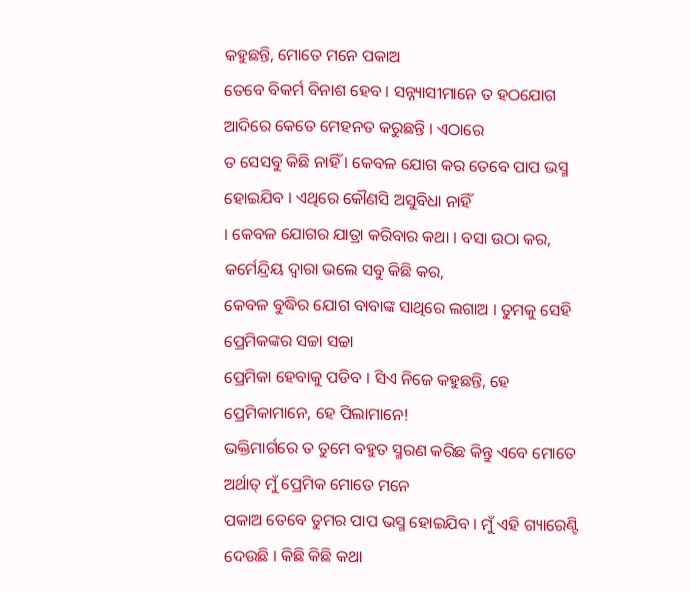କହୁଛନ୍ତି, ମୋତେ ମନେ ପକାଅ
ତେବେ ବିକର୍ମ ବିନାଶ ହେବ । ସନ୍ନ୍ୟାସୀମାନେ ତ ହଠଯୋଗ ଆଦିରେ କେତେ ମେହନତ କରୁଛନ୍ତି । ଏଠାରେ
ତ ସେସବୁ କିଛି ନାହିଁ । କେବଳ ଯୋଗ କର ତେବେ ପାପ ଭସ୍ମ ହୋଇଯିବ । ଏଥିରେ କୌଣସି ଅସୁବିଧା ନାହିଁ
। କେବଳ ଯୋଗର ଯାତ୍ରା କରିବାର କଥା । ବସା ଉଠା କର, କର୍ମେନ୍ଦ୍ରିୟ ଦ୍ୱାରା ଭଲେ ସବୁ କିଛି କର,
କେବଳ ବୁଦ୍ଧିର ଯୋଗ ବାବାଙ୍କ ସାଥିରେ ଲଗାଅ । ତୁମକୁ ସେହି ପ୍ରେମିକଙ୍କର ସଚ୍ଚା ସଚ୍ଚା
ପ୍ରେମିକା ହେବାକୁ ପଡିବ । ସିଏ ନିଜେ କହୁଛନ୍ତି, ହେ ପ୍ରେମିକାମାନେ, ହେ ପିଲାମାନେ!
ଭକ୍ତିମାର୍ଗରେ ତ ତୁମେ ବହୁତ ସ୍ମରଣ କରିଛ କିନ୍ତୁ ଏବେ ମୋତେ ଅର୍ଥାତ୍ ମୁଁ ପ୍ରେମିକ ମୋତେ ମନେ
ପକାଅ ତେବେ ତୁମର ପାପ ଭସ୍ମ ହୋଇଯିବ । ମୁଁ ଏହି ଗ୍ୟାରେଣ୍ଟି ଦେଉଛି । କିଛି କିଛି କଥା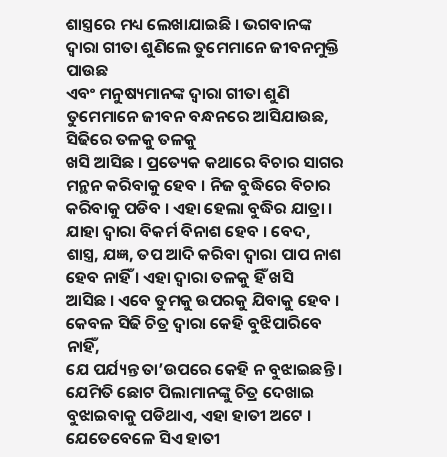ଶାସ୍ତ୍ରରେ ମଧ୍ୟ ଲେଖାଯାଇଛି । ଭଗବାନଙ୍କ ଦ୍ୱାରା ଗୀତା ଶୁଣିଲେ ତୁମେମାନେ ଜୀବନମୁକ୍ତି ପାଉଛ
ଏବଂ ମନୁଷ୍ୟମାନଙ୍କ ଦ୍ୱାରା ଗୀତା ଶୁଣି ତୁମେମାନେ ଜୀବନ ବନ୍ଧନରେ ଆସିଯାଉଛ, ସିଢିରେ ତଳକୁ ତଳକୁ
ଖସି ଆସିଛ । ପ୍ରତ୍ୟେକ କଥାରେ ବିଚାର ସାଗର ମନ୍ଥନ କରିବାକୁ ହେବ । ନିଜ ବୁଦ୍ଧିରେ ବିଚାର
କରିବାକୁ ପଡିବ । ଏହା ହେଲା ବୁଦ୍ଧିର ଯାତ୍ରା । ଯାହା ଦ୍ୱାରା ବିକର୍ମ ବିନାଶ ହେବ । ବେଦ,
ଶାସ୍ତ୍ର, ଯଜ୍ଞ, ତପ ଆଦି କରିବା ଦ୍ୱାରା ପାପ ନାଶ ହେବ ନାହିଁ । ଏହା ଦ୍ୱାରା ତଳକୁ ହିଁ ଖସି
ଆସିଛ । ଏବେ ତୁମକୁ ଉପରକୁ ଯିବାକୁ ହେବ । କେବଳ ସିଢି ଚିତ୍ର ଦ୍ୱାରା କେହି ବୁଝିପାରିବେ ନାହିଁ,
ଯେ ପର୍ଯ୍ୟନ୍ତ ତା’ଉପରେ କେହି ନ ବୁଝାଇଛନ୍ତି । ଯେମିତି ଛୋଟ ପିଲାମାନଙ୍କୁ ଚିତ୍ର ଦେଖାଇ
ବୁଝାଇବାକୁ ପଡିଥାଏ, ଏହା ହାତୀ ଅଟେ । ଯେତେବେଳେ ସିଏ ହାତୀ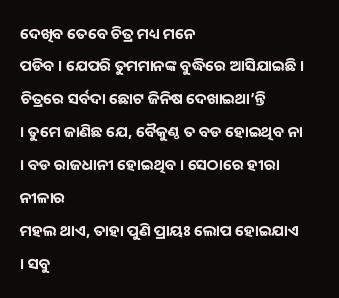ଦେଖିବ ତେବେ ଚିତ୍ର ମଧ୍ୟ ମନେ
ପଡିବ । ଯେପରି ତୁମମାନଙ୍କ ବୁଦ୍ଧିରେ ଆସିଯାଇଛି । ଚିତ୍ରରେ ସର୍ବଦା ଛୋଟ ଜିନିଷ ଦେଖାଇଥା’ନ୍ତି
। ତୁମେ ଜାଣିଛ ଯେ, ବୈକୁଣ୍ଠ ତ ବଡ ହୋଇଥିବ ନା । ବଡ ରାଜଧାନୀ ହୋଇଥିବ । ସେଠାରେ ହୀରା ନୀଳାର
ମହଲ ଥାଏ, ତାହା ପୁଣି ପ୍ରାୟଃ ଲୋପ ହୋଇଯାଏ । ସବୁ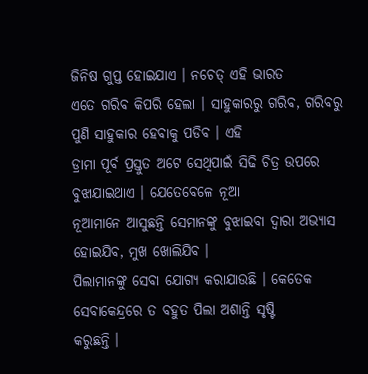ଜିନିଷ ଗୁପ୍ତ ହୋଇଯାଏ । ନଚେତ୍ ଏହି ଭାରତ
ଏତେ ଗରିବ କିପରି ହେଲା । ସାହୁକାରରୁ ଗରିବ, ଗରିବରୁ ପୁଣି ସାହୁକାର ହେବାକୁ ପଡିବ । ଏହି
ଡ୍ରାମା ପୂର୍ବ ପ୍ରସ୍ତୁତ ଅଟେ ସେଥିପାଇଁ ସିଢି ଚିତ୍ର ଉପରେ ବୁଝାଯାଇଥାଏ । ଯେତେବେଳେ ନୂଆ
ନୂଆମାନେ ଆସୁଛନ୍ତି ସେମାନଙ୍କୁ ବୁଝାଇବା ଦ୍ୱାରା ଅଭ୍ୟାସ ହୋଇଯିବ, ମୁଖ ଖୋଲିଯିବ ।
ପିଲାମାନଙ୍କୁ ସେବା ଯୋଗ୍ୟ କରାଯାଉଛି । କେତେକ ସେବାକେନ୍ଦ୍ରରେ ତ ବହୁତ ପିଲା ଅଶାନ୍ତି ସୃଷ୍ଟି
କରୁଛନ୍ତି ।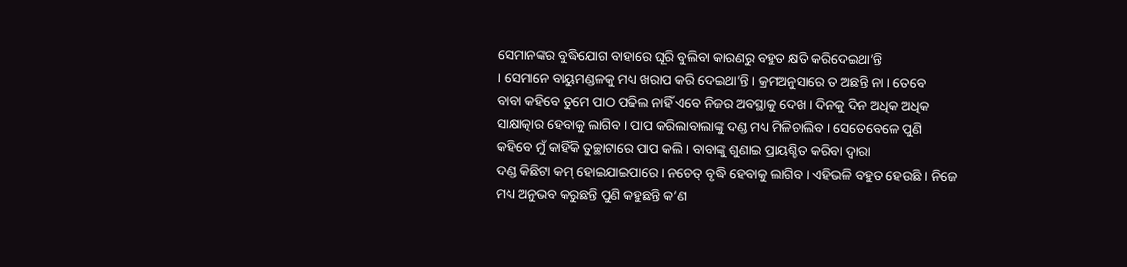ସେମାନଙ୍କର ବୁଦ୍ଧିଯୋଗ ବାହାରେ ଘୂରି ବୁଲିବା କାରଣରୁ ବହୁତ କ୍ଷତି କରିଦେଇଥା’ନ୍ତି
। ସେମାନେ ବାୟୁମଣ୍ଡଳକୁ ମଧ୍ୟ ଖରାପ କରି ଦେଇଥା’ନ୍ତି । କ୍ରମଅନୁସାରେ ତ ଅଛନ୍ତି ନା । ତେବେ
ବାବା କହିବେ ତୁମେ ପାଠ ପଢିଲ ନାହିଁ ଏବେ ନିଜର ଅବସ୍ଥାକୁ ଦେଖ । ଦିନକୁ ଦିନ ଅଧିକ ଅଧିକ
ସାକ୍ଷାତ୍କାର ହେବାକୁ ଲାଗିବ । ପାପ କରିଲାବାଲାଙ୍କୁ ଦଣ୍ଡ ମଧ୍ୟ ମିଳିଚାଲିବ । ସେତେବେଳେ ପୁଣି
କହିବେ ମୁଁ କାହିଁକି ତୁଚ୍ଛାଟାରେ ପାପ କଲି । ବାବାଙ୍କୁ ଶୁଣାଇ ପ୍ରାୟଶ୍ଚିତ କରିବା ଦ୍ୱାରା
ଦଣ୍ଡ କିଛିଟା କମ୍ ହୋଇଯାଇପାରେ । ନଚେତ୍ ବୃଦ୍ଧି ହେବାକୁ ଲାଗିବ । ଏହିଭଳି ବହୁତ ହେଉଛି । ନିଜେ
ମଧ୍ୟ ଅନୁଭବ କରୁଛନ୍ତି ପୁଣି କହୁଛନ୍ତି କ’ଣ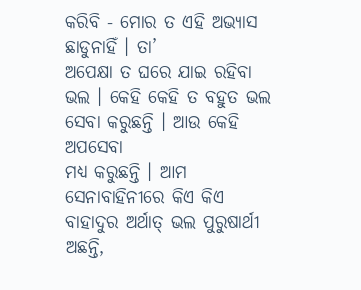କରିବି - ମୋର ତ ଏହି ଅଭ୍ୟାସ ଛାଡୁନାହିଁ । ତା’
ଅପେକ୍ଷା ତ ଘରେ ଯାଇ ରହିବା ଭଲ । କେହି କେହି ତ ବହୁତ ଭଲ ସେବା କରୁଛନ୍ତି । ଆଉ କେହି ଅପସେବା
ମଧ୍ୟ କରୁଛନ୍ତି । ଆମ ସେନାବାହିନୀରେ କିଏ କିଏ ବାହାଦୁର ଅର୍ଥାତ୍ ଭଲ ପୁରୁଷାର୍ଥୀ ଅଛନ୍ତି,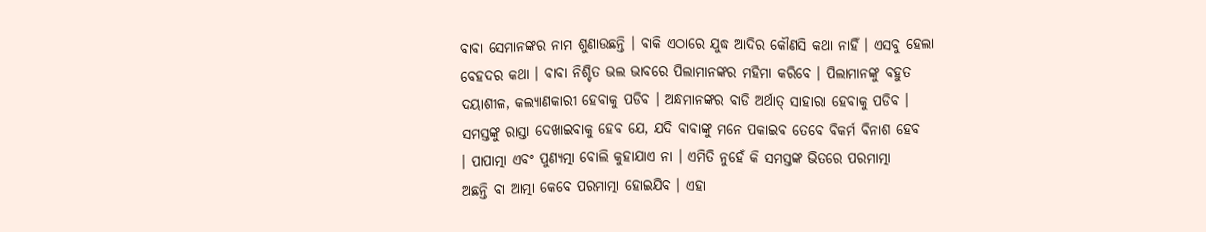ବାବା ସେମାନଙ୍କର ନାମ ଶୁଣାଉଛନ୍ତି । ବାକି ଏଠାରେ ଯୁଦ୍ଧ ଆଦିର କୌଣସି କଥା ନାହିଁ । ଏସବୁ ହେଲା
ବେହଦର କଥା । ବାବା ନିଶ୍ଚିତ ଭଲ ଭାବରେ ପିଲାମାନଙ୍କର ମହିମା କରିବେ । ପିଲାମାନଙ୍କୁ ବହୁତ
ଦୟାଶୀଳ, କଲ୍ୟାଣକାରୀ ହେବାକୁ ପଡିବ । ଅନ୍ଧମାନଙ୍କର ବାଡି ଅର୍ଥାତ୍ ସାହାରା ହେବାକୁ ପଡିବ ।
ସମସ୍ତଙ୍କୁ ରାସ୍ତା ଦେଖାଇବାକୁ ହେବ ଯେ, ଯଦି ବାବାଙ୍କୁ ମନେ ପକାଇବ ତେବେ ବିକର୍ମ ବିନାଶ ହେବ
। ପାପାତ୍ମା ଏବଂ ପୁଣ୍ୟତ୍ମା ବୋଲି କୁହାଯାଏ ନା । ଏମିତି ନୁହେଁ କି ସମସ୍ତଙ୍କ ଭିତରେ ପରମାତ୍ମା
ଅଛନ୍ତି ବା ଆତ୍ମା କେବେ ପରମାତ୍ମା ହୋଇଯିବ । ଏହା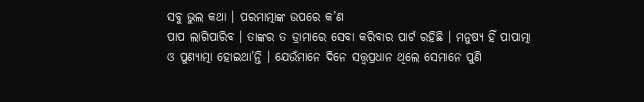ସବୁ ଭୁଲ କଥା । ପରମାତ୍ମାଙ୍କ ଉପରେ କ’ଣ
ପାପ ଲାଗିପାରିବ । ତାଙ୍କର ତ ଡ୍ରାମାରେ ସେବା କରିବାର ପାର୍ଟ ରହିଛି । ମନୁଷ୍ୟ ହିଁ ପାପାତ୍ମା
ଓ ପୁଣ୍ୟାତ୍ମା ହୋଇଥା’ନ୍ତି । ଯେଉଁମାନେ ଦିନେ ସତ୍ତ୍ୱପ୍ରଧାନ ଥିଲେ ସେମାନେ ପୁଣି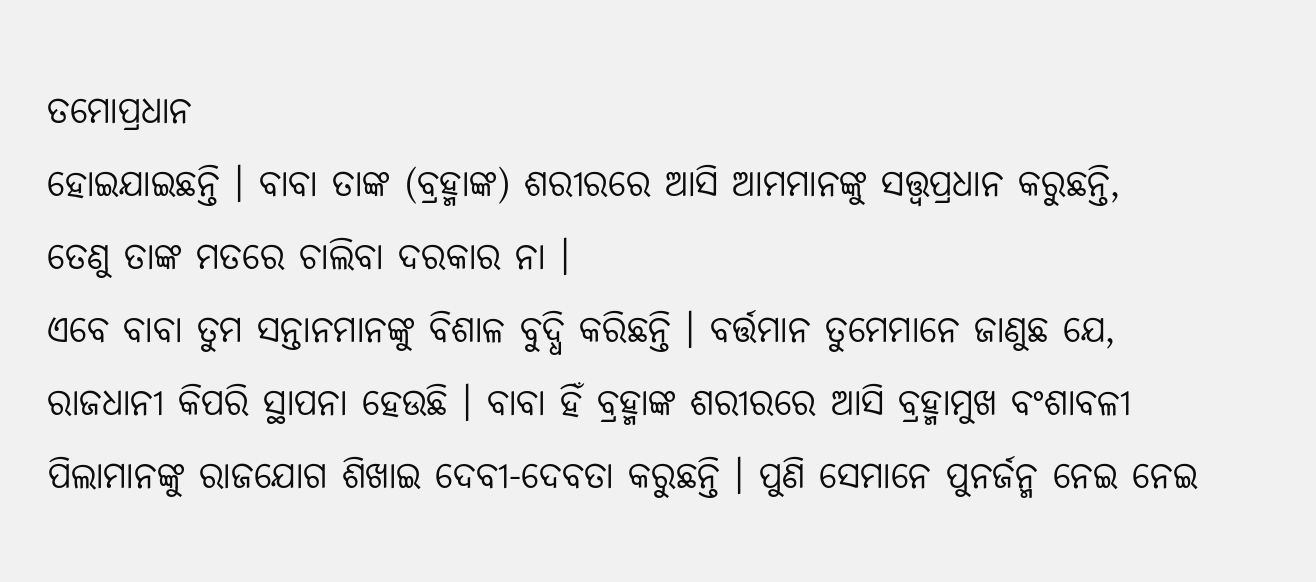ତମୋପ୍ରଧାନ
ହୋଇଯାଇଛନ୍ତି । ବାବା ତାଙ୍କ (ବ୍ରହ୍ମାଙ୍କ) ଶରୀରରେ ଆସି ଆମମାନଙ୍କୁ ସତ୍ତ୍ୱପ୍ରଧାନ କରୁଛନ୍ତି,
ତେଣୁ ତାଙ୍କ ମତରେ ଚାଲିବା ଦରକାର ନା ।
ଏବେ ବାବା ତୁମ ସନ୍ତାନମାନଙ୍କୁ ବିଶାଳ ବୁଦ୍ଧି କରିଛନ୍ତି । ବର୍ତ୍ତମାନ ତୁମେମାନେ ଜାଣୁଛ ଯେ,
ରାଜଧାନୀ କିପରି ସ୍ଥାପନା ହେଉଛି । ବାବା ହିଁ ବ୍ରହ୍ମାଙ୍କ ଶରୀରରେ ଆସି ବ୍ରହ୍ମାମୁଖ ବଂଶାବଳୀ
ପିଲାମାନଙ୍କୁ ରାଜଯୋଗ ଶିଖାଇ ଦେବୀ-ଦେବତା କରୁଛନ୍ତି । ପୁଣି ସେମାନେ ପୁନର୍ଜନ୍ମ ନେଇ ନେଇ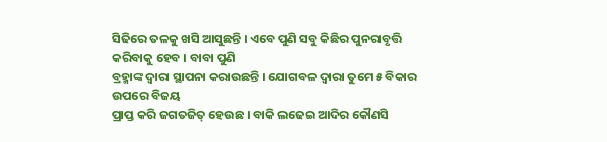ସିଢିରେ ତଳକୁ ଖସି ଆସୁଛନ୍ତି । ଏବେ ପୁଣି ସବୁ କିଛିର ପୁନରାବୃତ୍ତି କରିବାକୁ ହେବ । ବାବା ପୁଣି
ବ୍ରହ୍ମାଙ୍କ ଦ୍ୱାରା ସ୍ଥାପନା କରାଉଛନ୍ତି । ଯୋଗବଳ ଦ୍ୱାରା ତୁମେ ୫ ବିକାର ଉପରେ ବିଜୟ
ପ୍ରାପ୍ତ କରି ଜଗତଜିତ୍ ହେଉଛ । ବାକି ଲଢେଇ ଆଦିର କୌଣସି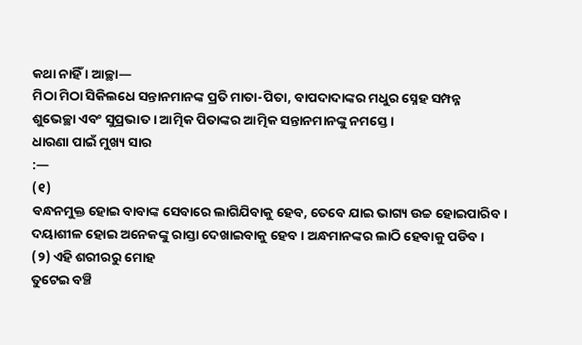କଥା ନାହିଁ । ଆଚ୍ଛା—
ମିଠା ମିଠା ସିକିଲଧେ ସନ୍ତାନମାନଙ୍କ ପ୍ରତି ମାତା-ପିତା, ବାପଦାଦାଙ୍କର ମଧୁର ସ୍ନେହ ସମ୍ପନ୍ନ
ଶୁଭେଚ୍ଛା ଏବଂ ସୁପ୍ରଭାତ । ଆତ୍ମିକ ପିତାଙ୍କର ଆତ୍ମିକ ସନ୍ତାନମାନଙ୍କୁ ନମସ୍ତେ ।
ଧାରଣା ପାଇଁ ମୁଖ୍ୟ ସାର
:—
(୧)
ବନ୍ଧନମୁକ୍ତ ହୋଇ ବାବାଙ୍କ ସେବାରେ ଲାଗିଯିବାକୁ ହେବ, ତେବେ ଯାଇ ଭାଗ୍ୟ ଉଚ୍ଚ ହୋଇପାରିବ ।
ଦୟାଶୀଳ ହୋଇ ଅନେକଙ୍କୁ ରାସ୍ତା ଦେଖାଇବାକୁ ହେବ । ଅନ୍ଧମାନଙ୍କର ଲାଠି ହେବାକୁ ପଡିବ ।
(୨) ଏହି ଶରୀରରୁ ମୋହ
ତୁଟେଇ ବଞ୍ଚି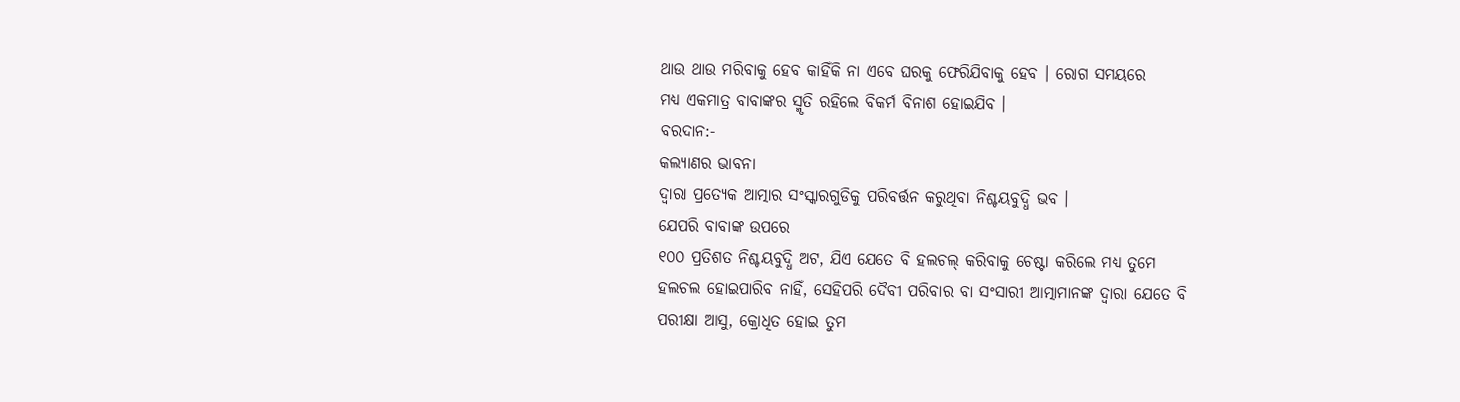ଥାଉ ଥାଉ ମରିବାକୁ ହେବ କାହିଁକି ନା ଏବେ ଘରକୁ ଫେରିଯିବାକୁ ହେବ । ରୋଗ ସମୟରେ
ମଧ୍ୟ ଏକମାତ୍ର ବାବାଙ୍କର ସ୍ମୃତି ରହିଲେ ବିକର୍ମ ବିନାଶ ହୋଇଯିବ ।
ବରଦାନ:-
କଲ୍ୟାଣର ଭାବନା
ଦ୍ୱାରା ପ୍ରତ୍ୟେକ ଆତ୍ମାର ସଂସ୍କାରଗୁଡିକୁ ପରିବର୍ତ୍ତନ କରୁଥିବା ନିଶ୍ଚୟବୁଦ୍ଧି ଭବ ।
ଯେପରି ବାବାଙ୍କ ଉପରେ
୧୦୦ ପ୍ରତିଶତ ନିଶ୍ଚୟବୁଦ୍ଧି ଅଟ, ଯିଏ ଯେତେ ବି ହଲଚଲ୍ କରିବାକୁ ଚେଷ୍ଟା କରିଲେ ମଧ୍ୟ ତୁମେ
ହଲଚଲ ହୋଇପାରିବ ନାହିଁ, ସେହିପରି ଦୈବୀ ପରିବାର ବା ସଂସାରୀ ଆତ୍ମାମାନଙ୍କ ଦ୍ୱାରା ଯେତେ ବି
ପରୀକ୍ଷା ଆସୁ, କ୍ରୋଧିତ ହୋଇ ତୁମ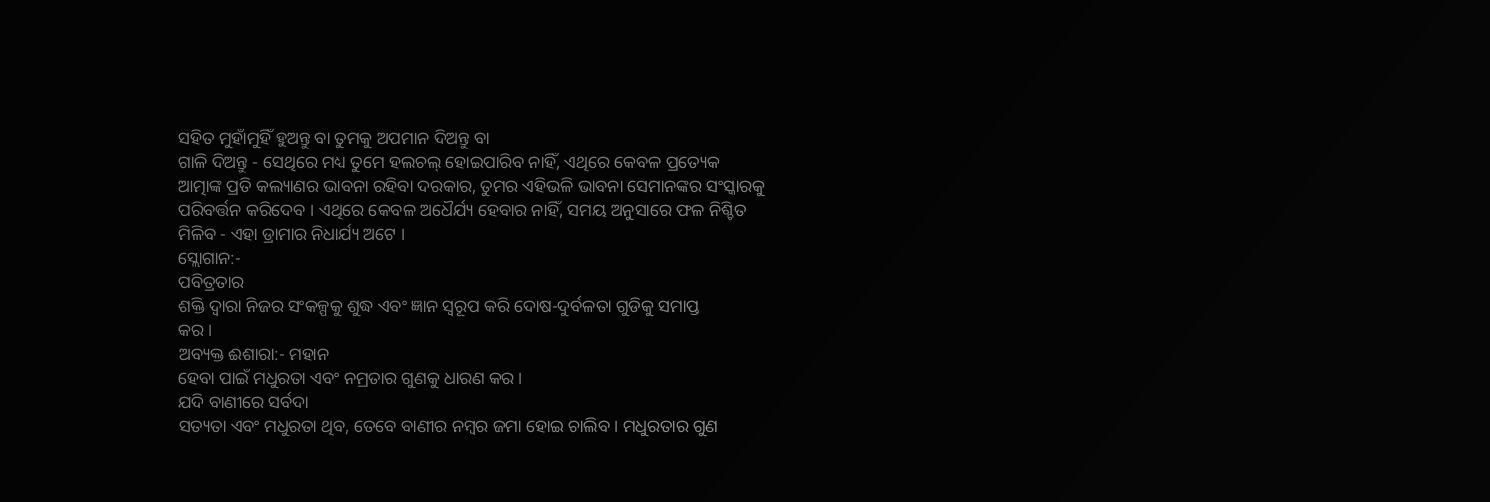ସହିତ ମୁହାଁମୁହିଁ ହୁଅନ୍ତୁ ବା ତୁମକୁ ଅପମାନ ଦିଅନ୍ତୁ ବା
ଗାଳି ଦିଅନ୍ତୁ - ସେଥିରେ ମଧ୍ୟ ତୁମେ ହଲଚଲ୍ ହୋଇପାରିବ ନାହିଁ, ଏଥିରେ କେବଳ ପ୍ରତ୍ୟେକ
ଆତ୍ମାଙ୍କ ପ୍ରତି କଲ୍ୟାଣର ଭାବନା ରହିବା ଦରକାର, ତୁମର ଏହିଭଳି ଭାବନା ସେମାନଙ୍କର ସଂସ୍କାରକୁ
ପରିବର୍ତ୍ତନ କରିଦେବ । ଏଥିରେ କେବଳ ଅଧୈର୍ଯ୍ୟ ହେବାର ନାହିଁ, ସମୟ ଅନୁସାରେ ଫଳ ନିଶ୍ଚିତ
ମିଳିବ - ଏହା ଡ୍ରାମାର ନିଧାର୍ଯ୍ୟ ଅଟେ ।
ସ୍ଲୋଗାନ:-
ପବିତ୍ରତାର
ଶକ୍ତି ଦ୍ୱାରା ନିଜର ସଂକଳ୍ପକୁ ଶୁଦ୍ଧ ଏବଂ ଜ୍ଞାନ ସ୍ୱରୂପ କରି ଦୋଷ-ଦୁର୍ବଳତା ଗୁଡିକୁ ସମାପ୍ତ
କର ।
ଅବ୍ୟକ୍ତ ଈଶାରା:- ମହାନ
ହେବା ପାଇଁ ମଧୁରତା ଏବଂ ନମ୍ରତାର ଗୁଣକୁ ଧାରଣ କର ।
ଯଦି ବାଣୀରେ ସର୍ବଦା
ସତ୍ୟତା ଏବଂ ମଧୁରତା ଥିବ, ତେବେ ବାଣୀର ନମ୍ବର ଜମା ହୋଇ ଚାଲିବ । ମଧୁରତାର ଗୁଣ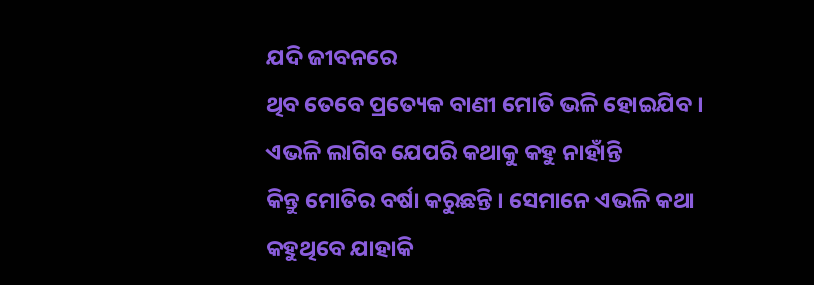ଯଦି ଜୀବନରେ
ଥିବ ତେବେ ପ୍ରତ୍ୟେକ ବାଣୀ ମୋତି ଭଳି ହୋଇଯିବ । ଏଭଳି ଲାଗିବ ଯେପରି କଥାକୁ କହୁ ନାହାଁନ୍ତି
କିନ୍ତୁ ମୋତିର ବର୍ଷା କରୁଛନ୍ତି । ସେମାନେ ଏଭଳି କଥା କହୁଥିବେ ଯାହାକି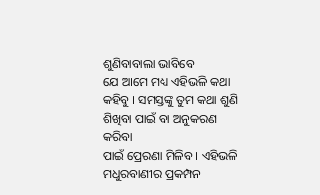ଶୁଣିବାବାଲା ଭାବିବେ
ଯେ ଆମେ ମଧ୍ୟ ଏହିଭଳି କଥା କହିବୁ । ସମସ୍ତଙ୍କୁ ତୁମ କଥା ଶୁଣି ଶିଖିବା ପାଇଁ ବା ଅନୁକରଣ କରିବା
ପାଇଁ ପ୍ରେରଣା ମିଳିବ । ଏହିଭଳି ମଧୁରବାଣୀର ପ୍ରକମ୍ପନ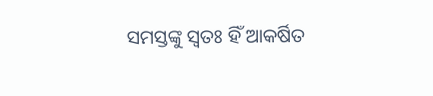ସମସ୍ତଙ୍କୁ ସ୍ୱତଃ ହିଁ ଆକର୍ଷିତ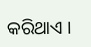କରିଥାଏ ।